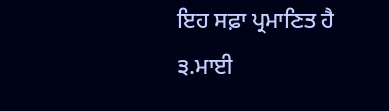ਇਹ ਸਫ਼ਾ ਪ੍ਰਮਾਣਿਤ ਹੈ
੩.ਮਾਈ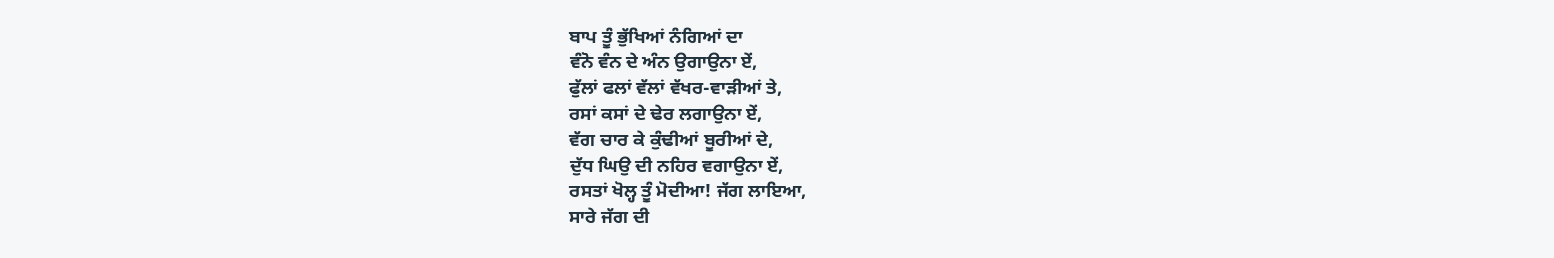ਬਾਪ ਤੂੰ ਭੁੱਖਿਆਂ ਨੰਗਿਆਂ ਦਾ
ਵੰਨੋ ਵੰਨ ਦੇ ਅੰਨ ਉਗਾਉਨਾ ਏਂ,
ਫੁੱਲਾਂ ਫਲਾਂ ਵੱਲਾਂ ਵੱਖਰ-ਵਾੜੀਆਂ ਤੇ,
ਰਸਾਂ ਕਸਾਂ ਦੇ ਢੇਰ ਲਗਾਉਨਾ ਏਂ,
ਵੱਗ ਚਾਰ ਕੇ ਕੁੰਢੀਆਂ ਬੂਰੀਆਂ ਦੇ,
ਦੁੱਧ ਘਿਉ ਦੀ ਨਹਿਰ ਵਗਾਉਨਾ ਏਂ,
ਰਸਤਾਂ ਖੋਲ੍ਹ ਤੂੰ ਮੋਦੀਆ! ਜੱਗ ਲਾਇਆ,
ਸਾਰੇ ਜੱਗ ਦੀ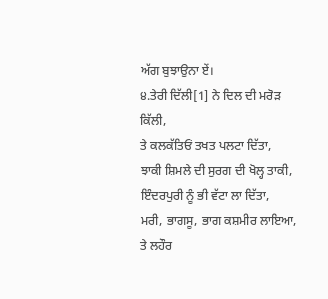ਅੱਗ ਬੁਝਾਉਨਾ ਏਂ।
੪.ਤੇਰੀ ਦਿੱਲੀ[1] ਨੇ ਦਿਲ ਦੀ ਮਰੋੜ ਕਿੱਲੀ,
ਤੇ ਕਲਕੱਤਿਓਂ ਤਖਤ ਪਲਟਾ ਦਿੱਤਾ,
ਝਾਕੀ ਸ਼ਿਮਲੇ ਦੀ ਸੁਰਗ ਦੀ ਖੋਲ੍ਹ ਤਾਕੀ,
ਇੰਦਰਪੁਰੀ ਨੂੰ ਭੀ ਵੱਟਾ ਲਾ ਦਿੱਤਾ,
ਮਰੀ, ਭਾਗਸੂ, ਭਾਗ ਕਸ਼ਮੀਰ ਲਾਇਆ,
ਤੇ ਲਹੌਰ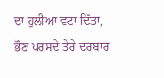ਦਾ ਹੁਲੀਆ ਵਟਾ ਦਿੱਤਾ,
ਭੌਣ ਪਰਸਦੇ ਤੇਰੇ ਦਰਬਾਰ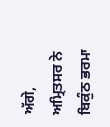ਅੱਗੇ,
ਅਮ੍ਰਿਤਸਰ ਨੇ ਬਿਕੁੰਠ ਭਰਮਾ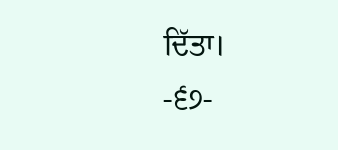ਦਿੱਤਾ।
-੬੭-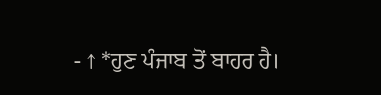- ↑ *ਹੁਣ ਪੰਜਾਬ ਤੋਂ ਬਾਹਰ ਹੈ।